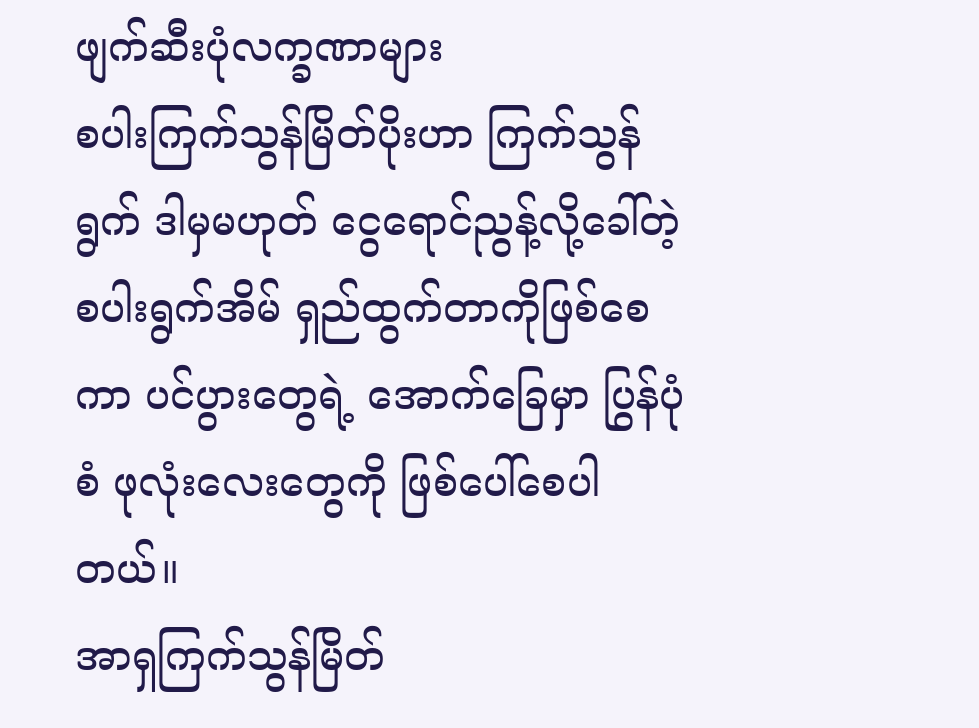ဖျက်ဆီးပုံလက္ခဏာများ
စပါးကြက်သွန်မြိတ်ပိုးဟာ ကြက်သွန်ရွက် ဒါမှမဟုတ် ငွေရောင်ညွန့်လို့ခေါ်တဲ့ စပါးရွက်အိမ် ရှည်ထွက်တာကိုဖြစ်စေကာ ပင်ပွားတွေရဲ့ အောက်ခြေမှာ ပြွန်ပုံစံ ဖုလုံးလေးတွေကို ဖြစ်ပေါ်စေပါတယ်။
အာရှကြက်သွန်မြိတ်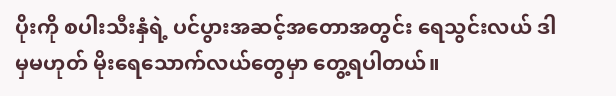ပိုးကို စပါးသီးနှံရဲ့ ပင်ပွားအဆင့်အတောအတွင်း ရေသွင်းလယ် ဒါမှမဟုတ် မိုးရေသောက်လယ်တွေမှာ တွေ့ရပါတယ်။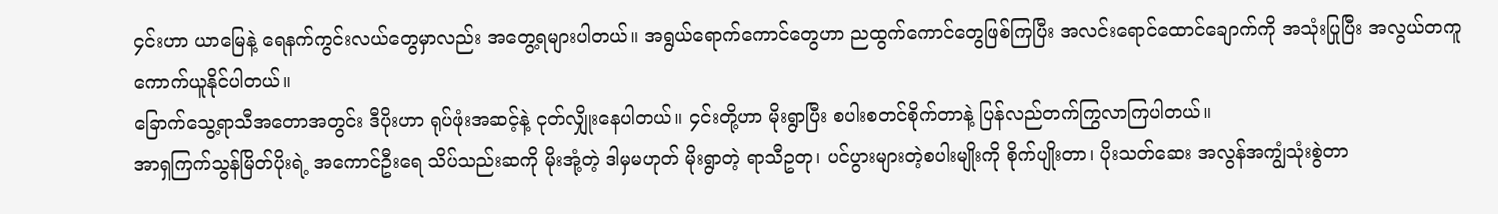၄င်းဟာ ယာမြေနဲ့ ရေနက်ကွင်းလယ်တွေမှာလည်း အတွေ့ရများပါတယ်။ အရွယ်ရောက်ကောင်တွေဟာ ညထွက်ကောင်တွေဖြစ်ကြပြီး အလင်းရောင်ထောင်ချောက်ကို အသုံးပြုပြီး အလွယ်တကူ ကောက်ယူနိုင်ပါတယ်။
ခြောက်သွေ့ရာသီအတောအတွင်း ဒီပိုးဟာ ရုပ်ဖုံးအဆင့်နဲ့ ငုတ်လျှိုးနေပါတယ်။ ၄င်းတို့ဟာ မိုးရွာပြီး စပါးစတင်စိုက်တာနဲ့ ပြန်လည်တက်ကြွလာကြပါတယ်။
အာရှကြက်သွန်မြိတ်ပိုးရဲ့ အကောင်ဦးရေ သိပ်သည်းဆကို မိုးအုံ့တဲ့ ဒါမှမဟုတ် မိုးရွာတဲ့ ရာသီဥတု၊ ပင်ပွားများတဲ့စပါးမျိုးကို စိုက်ပျိုးတာ၊ ပိုးသတ်ဆေး အလွန်အကျွံသုံးစွဲတာ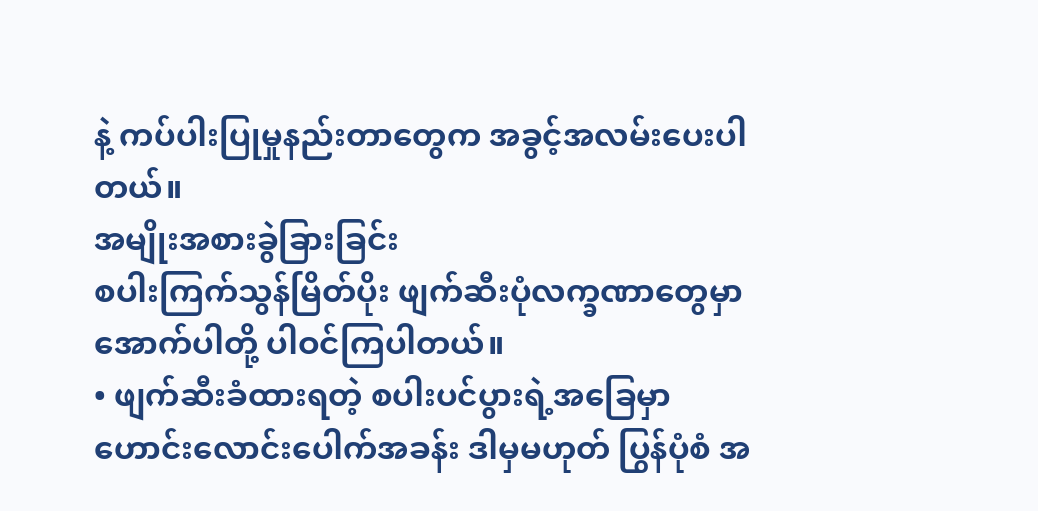နဲ့ ကပ်ပါးပြုမှုနည်းတာတွေက အခွင့်အလမ်းပေးပါတယ်။
အမျိုးအစားခွဲခြားခြင်း
စပါးကြက်သွန်မြိတ်ပိုး ဖျက်ဆီးပုံလက္ခဏာတွေမှာ အောက်ပါတို့ ပါဝင်ကြပါတယ်။
• ဖျက်ဆီးခံထားရတဲ့ စပါးပင်ပွားရဲ့အခြေမှာ ဟောင်းလောင်းပေါက်အခန်း ဒါမှမဟုတ် ပြွန်ပုံစံ အ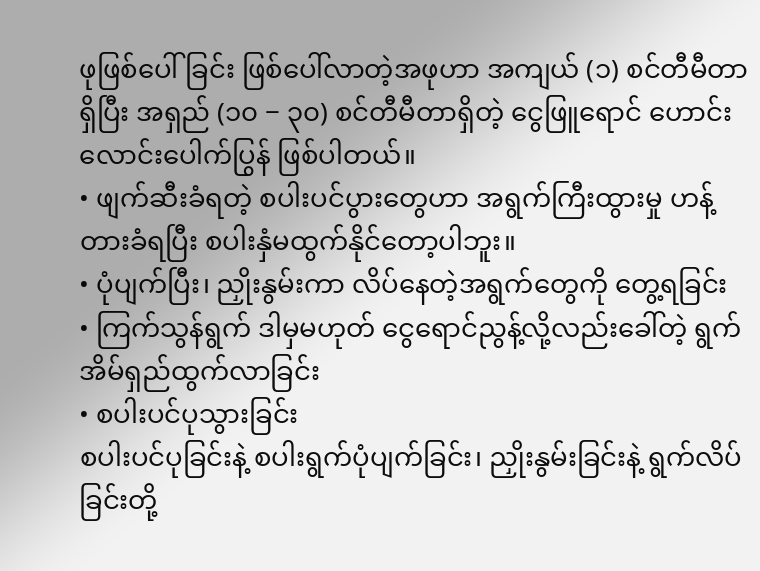ဖုဖြစ်ပေါ်ခြင်း ဖြစ်ပေါ်လာတဲ့အဖုဟာ အကျယ် (၁) စင်တီမီတာရှိပြီး အရှည် (၁၀ − ၃၀) စင်တီမီတာရှိတဲ့ ငွေဖြူရောင် ဟောင်းလောင်းပေါက်ပြွန် ဖြစ်ပါတယ်။
• ဖျက်ဆီးခံရတဲ့ စပါးပင်ပွားတွေဟာ အရွက်ကြီးထွားမှု ဟန့်တားခံရပြီး စပါးနှံမထွက်နိုင်တော့ပါဘူး။
• ပုံပျက်ပြီး၊ ညှိုးနွမ်းကာ လိပ်နေတဲ့အရွက်တွေကို တွေ့ရခြင်း
• ကြက်သွန်ရွက် ဒါမှမဟုတ် ငွေရောင်ညွန့်လို့လည်းခေါ်တဲ့ ရွက်အိမ်ရှည်ထွက်လာခြင်း
• စပါးပင်ပုသွားခြင်း
စပါးပင်ပုခြင်းနဲ့ စပါးရွက်ပုံပျက်ခြင်း၊ ညှိုးနွမ်းခြင်းနဲ့ ရွက်လိပ်ခြင်းတို့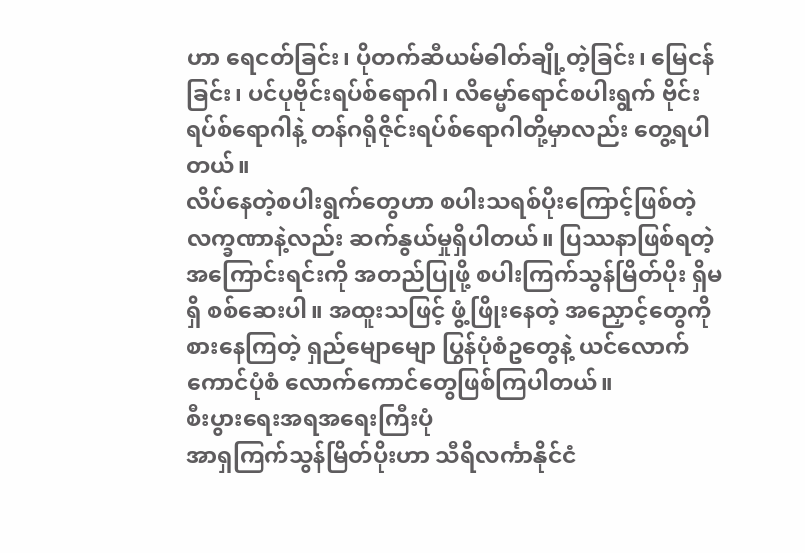ဟာ ရေငတ်ခြင်း၊ ပိုတက်ဆီယမ်ဓါတ်ချို့တဲ့ခြင်း၊ မြေငန်ခြင်း၊ ပင်ပုဗိုင်းရပ်စ်ရောဂါ၊ လိမ္မော်ရောင်စပါးရွက် ဗိုင်းရပ်စ်ရောဂါနဲ့ တန်ဂရိုဇိုင်းရပ်စ်ရောဂါတို့မှာလည်း တွေ့ရပါတယ်။
လိပ်နေတဲ့စပါးရွက်တွေဟာ စပါးသရစ်ပိုးကြောင့်ဖြစ်တဲ့ လက္ခဏာနဲ့လည်း ဆက်နွယ်မှုရှိပါတယ်။ ပြဿနာဖြစ်ရတဲ့အကြောင်းရင်းကို အတည်ပြုဖို့ စပါးကြက်သွန်မြိတ်ပိုး ရှိမရှိ စစ်ဆေးပါ။ အထူးသဖြင့် ဖွံ့ဖြိုးနေတဲ့ အညှောင့်တွေကို စားနေကြတဲ့ ရှည်မျောမျော ပြွန်ပုံစံဥတွေနဲ့ ယင်လောက်ကောင်ပုံစံ လောက်ကောင်တွေဖြစ်ကြပါတယ်။
စီးပွားရေးအရအရေးကြီးပုံ
အာရှကြက်သွန်မြိတ်ပိုးဟာ သီရိလင်္ကာနိုင်ငံ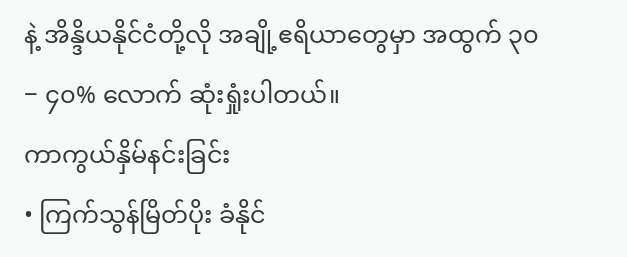နဲ့ အိန္ဒိယနိုင်ငံတို့လို အချို့ဧရိယာတွေမှာ အထွက် ၃၀ − ၄၀% လောက် ဆုံးရှုံးပါတယ်။
ကာကွယ်နှိမ်နင်းခြင်း
• ကြက်သွန်မြိတ်ပိုး ခံနိုင်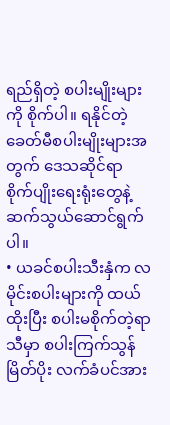ရည်ရှိတဲ့ စပါးမျိုးများကို စိုက်ပါ။ ရနိုင်တဲ့ ခေတ်မီစပါးမျိုးများအတွက် ဒေသဆိုင်ရာ စိုက်ပျိုးရေးရုံးတွေနဲ့ ဆက်သွယ်ဆောင်ရွက်ပါ။
• ယခင်စပါးသီးနှံက လမိုင်းစပါးများကို ထယ်ထိုးပြီး စပါးမစိုက်တဲ့ရာသီမှာ စပါးကြက်သွန်မြိတ်ပိုး လက်ခံပင်အား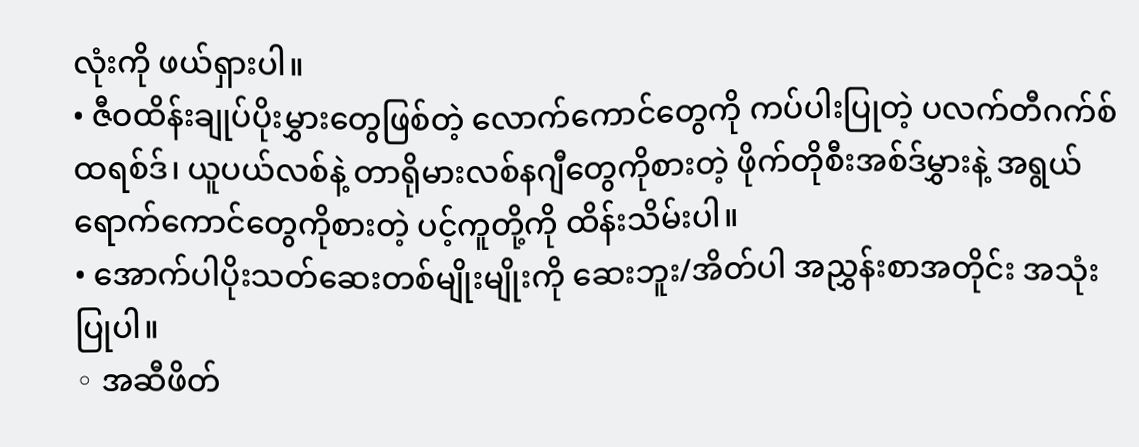လုံးကို ဖယ်ရှားပါ။
• ဇီဝထိန်းချုပ်ပိုးမွှားတွေဖြစ်တဲ့ လောက်ကောင်တွေကို ကပ်ပါးပြုတဲ့ ပလက်တီဂက်စ်ထရစ်ဒ်၊ ယူပယ်လစ်နဲ့ တာရိုမားလစ်နဂျီတွေကိုစားတဲ့ ဖိုက်တိုစီးအစ်ဒ်မွှားနဲ့ အရွယ်ရောက်ကောင်တွေကိုစားတဲ့ ပင့်ကူတို့ကို ထိန်းသိမ်းပါ။
• အောက်ပါပိုးသတ်ဆေးတစ်မျိုးမျိုးကို ဆေးဘူး/အိတ်ပါ အညွှန်းစာအတိုင်း အသုံးပြုပါ။
◦ အဆီဖိတ်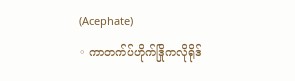(Acephate)
◦ ကာတက်ပ်ဟိုက်ဒြိုကလိုရိုဒ်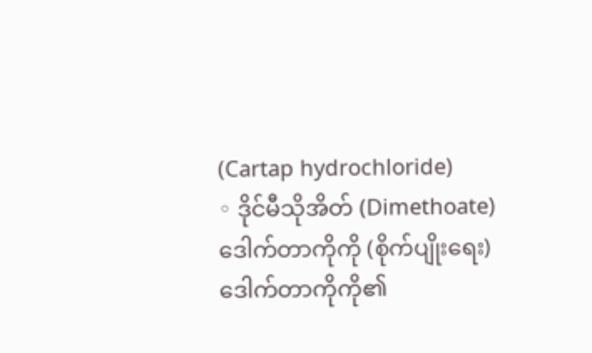(Cartap hydrochloride)
◦ ဒိုင်မီသိုအိတ် (Dimethoate)
ဒေါက်တာကိုကို (စိုက်ပျိုးရေး)
ဒေါက်တာကိုကို၏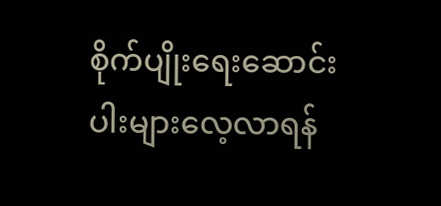စိုက်ပျိုးရေးဆောင်းပါးများလေ့လာရန်